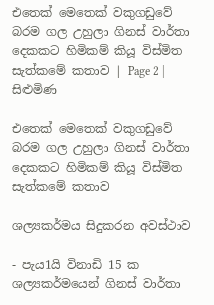එතෙක් මෙතෙක් වකුගඩුවේ බරම ගල උහුලා ගිනස් වාර්තා දෙකකට හිමිකම් කියූ විස්මිත සැත්කමේ කතාව | Page 2 | සිළුමිණ

එතෙක් මෙතෙක් වකුගඩුවේ බරම ගල උහුලා ගිනස් වාර්තා දෙකකට හිමිකම් කියූ විස්මිත සැත්කමේ කතාව

ශල්‍යකර්මය සිදුකරන අවස්ථාව

- පැය1යි විනාඩි 15 ක ශල්‍යකර්මයෙන් ගිනස් වාර්තා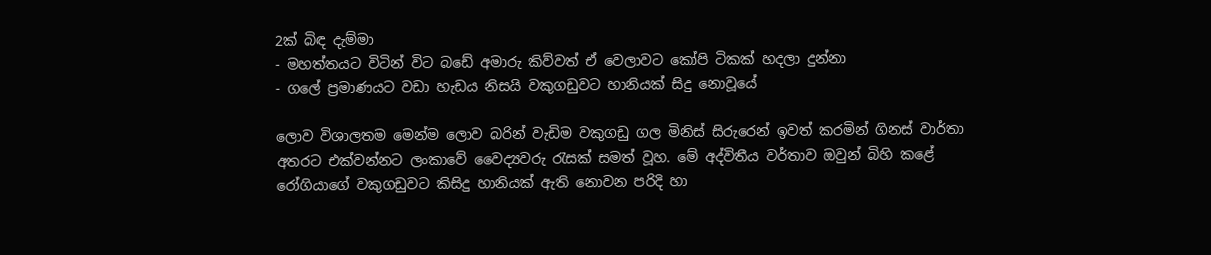2ක් බිඳ දැම්මා
- මහත්තයට විටින් විට බඩේ අමාරු කිව්වත් ඒ වෙලාවට කෝපි ටිකක් හදලා දුන්නා
- ගලේ ප්‍රමාණයට වඩා හැඩය නිසයි වකුගඩුවට හානියක් සිදු නොවූයේ

ලොව විශාලතම මෙන්ම ලොව බරින් වැඩිම වකුගඩු ගල මිනිස් සිරුරෙන් ඉවත් කරමින් ගිනස් වාර්තා අතරට එක්වන්නට ලංකාවේ වෛද්‍යවරු රැසක් සමත් වූහ. මේ අද්විතීය වර්තාව ඔවුන් බිහි කළේ රෝගියාගේ වකුගඩුවට කිසිදු හානියක් ඇති නොවන පරිදි හා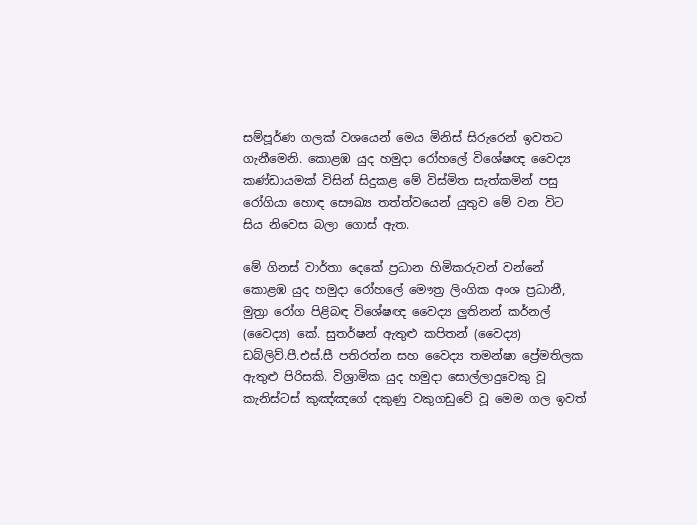සම්පූර්ණ ගලක් වශයෙන් මෙය මිනිස් සිරුරෙන් ඉවතට ගැනීමෙනි. කොළඹ යුද හමුදා රෝහලේ විශේෂඥ වෛද්‍ය කණ්ඩායමක් විසින් සිදුකළ මේ විස්මිත සැත්කමින් පසු රෝගියා හොඳ සෞඛ්‍ය තත්ත්වයෙන් යුතුව මේ වන විට සිය නිවෙස බලා ගොස් ඇත.

මේ ගිනස් වාර්තා දෙකේ ප්‍රධාන හිමිකරුවන් වන්නේ කොළඹ යුද හමුදා රෝහලේ මෞත්‍ර ලිංගික අංශ ප්‍රධානී, මුත්‍රා රෝග පිළිබඳ විශේෂඥ වෛද්‍ය ලුතිනන් කර්නල් (වෛද්‍ය) කේ. සුතර්ෂන් ඇතුළු කපිතන් (වෛද්‍ය) ඩබ්ලිව්.පී.එස්.සී පතිරත්න සහ වෛද්‍ය තමන්ෂා ප්‍රේමතිලක ඇතුළු පිරිසකි. විශ්‍රාමික යුද හමුදා සොල්ලාදුවෙකු වූ කැනිස්ටස් කුඤ්ඤගේ දකුණු වකුගඩුවේ වූ මෙම ගල ඉවත්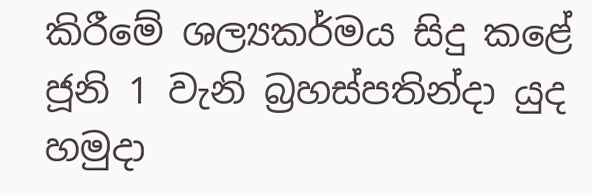කිරීමේ ශල්‍යකර්මය සිදු කළේ ජූනි 1 වැනි බ්‍රහස්පතින්දා යුද හමුදා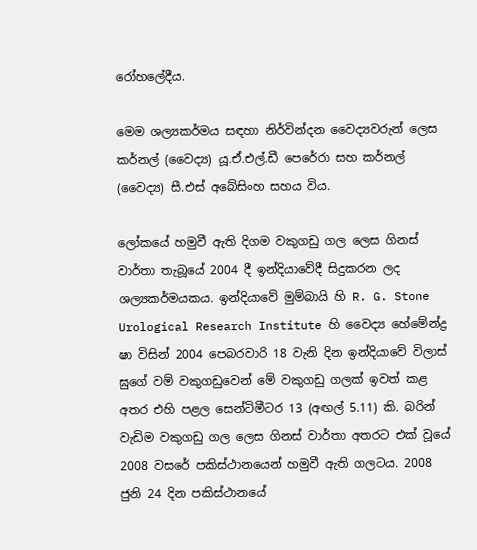රෝහලේදීය.

මෙම ශල්‍යකර්මය සඳහා නිර්වින්දන වෛද්‍යවරුන් ලෙස කර්නල් (වෛද්‍ය) යූ.ඒ.එල්.ඩී පෙරේරා සහ කර්නල් (වෛද්‍ය) සී.එස් අබේසිංහ සහය විය.

ලෝකයේ හමුවී ඇති දිගම වකුගඩු ගල ලෙස ගිනස් වාර්තා තැබූයේ 2004 දී ඉන්දියාවේදී සිදුකරන ලද ශල්‍යකර්මයකය. ඉන්දියාවේ මුම්බායි හි R. G. Stone Urological Research Institute හි වෛද්‍ය හේමේන්ද්‍ර ෂා විසින් 2004 පෙබරවාරි 18 වැනි දින ඉන්දියාවේ විලාස් ඝුගේ වම් වකුගඩුවෙන් මේ වකුගඩු ගලක් ඉවත් කළ අතර එහි පළල සෙන්ටිමීටර 13 (අඟල් 5.11) කි. බරින් වැඩිම වකුගඩු ගල ලෙස ගිනස් වාර්තා අතරට එක් වූයේ 2008 වසරේ පකිස්ථානයෙන් හමුවී ඇති ගලටය. 2008 ජුනි 24 දින පකිස්ථානයේ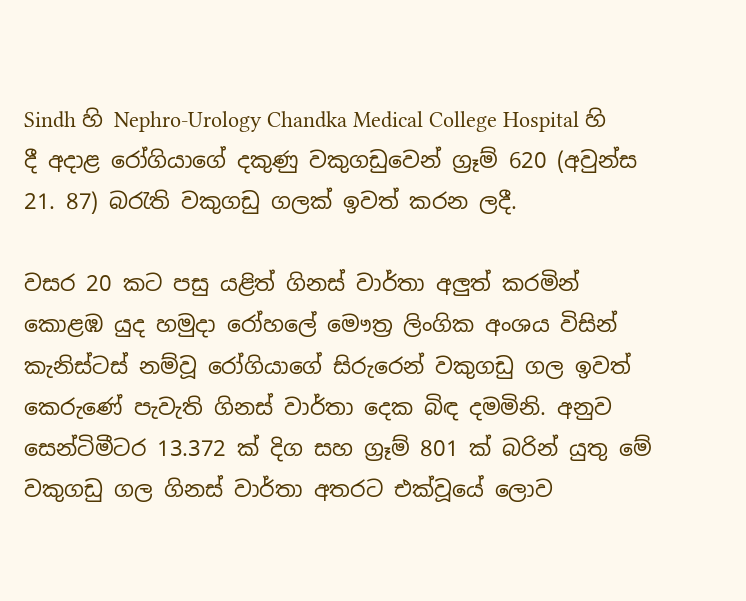Sindh හි Nephro-Urology Chandka Medical College Hospital හි දී අදාළ රෝගියාගේ දකුණු වකුගඩුවෙන් ග්‍රෑම් 620 (අවුන්ස 21. 87) බරැති වකුගඩු ගලක් ඉවත් කරන ලදී.

වසර 20 කට පසු යළිත් ගිනස් වාර්තා අලුත් කරමින් කොළඹ යුද හමුදා රෝහලේ මෞත්‍ර ලිංගික අංශය විසින් කැනිස්ටස් නම්වූ රෝගියාගේ සිරුරෙන් වකුගඩු ගල ඉවත් කෙරුණේ පැවැති ගිනස් වාර්තා දෙක බිඳ දමමිනි. අනුව සෙන්ටිමීටර 13.372 ක් දිග සහ ග්‍රෑම් 801 ක් බරින් යුතු මේ වකුගඩු ගල ගිනස් වාර්තා අතරට එක්වූයේ ලොව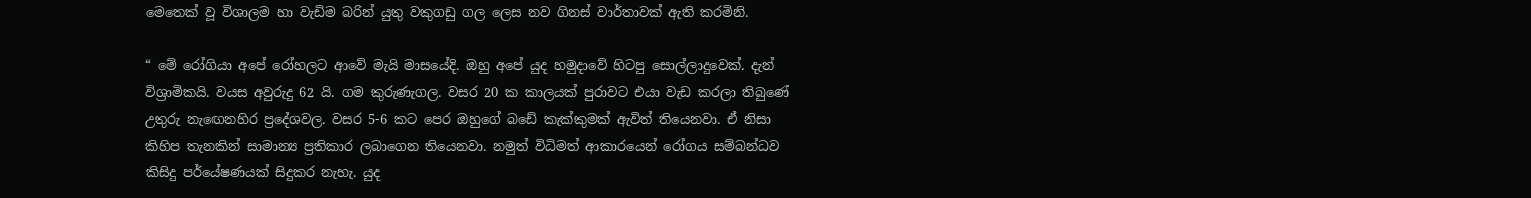මෙතෙක් වූ විශාලම හා වැඩිම බරින් යුතු වකුගඩු ගල ලෙස නව ගිනස් වාර්තාවක් ඇති කරමිනි.

“ මේ රෝගියා අපේ රෝහලට ආවේ මැයි මාසයේදි. ඔහු අපේ යුද හමුදාවේ හිටපු සොල්ලාදුවෙක්. දැන් විශ්‍රාමිකයි. වයස අවුරුදු 62 යි. ගම කුරුණැගල. වසර 20 ක කාලයක් පුරාවට එයා වැඩ කරලා තිබුණේ උතුරු නැඟෙනහිර ප්‍රදේශවල. වසර 5-6 කට පෙර ඔහුගේ බඩේ කැක්කුමක් ඇවිත් තියෙනවා. ඒ නිසා කිහිප තැනකින් සාමාන්‍ය ප්‍රතිකාර ලබාගෙන තියෙනවා. නමුත් විධිමත් ආකාරයෙන් රෝගය සම්බන්ධව කිසිදු පර්යේෂණයක් සිදුකර නැහැ. යුද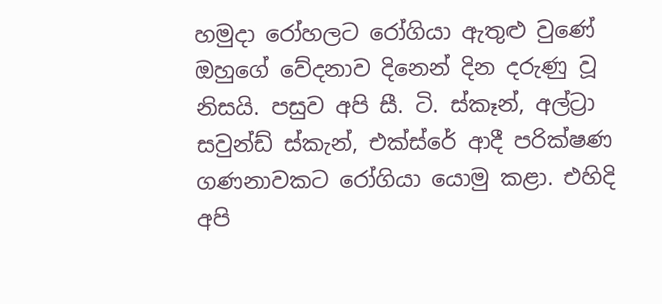හමුදා රෝහලට රෝගියා ඇතුළු වුණේ ඔහුගේ වේදනාව දිනෙන් දින දරුණු වූ නිසයි. පසුව අපි සී. ටි. ස්කෑන්, අල්ට්‍රා සවුන්ඩ් ස්කැන්, එක්ස්රේ ආදී පරික්ෂණ ගණනාවකට රෝගියා යොමු කළා. එහිදි අපි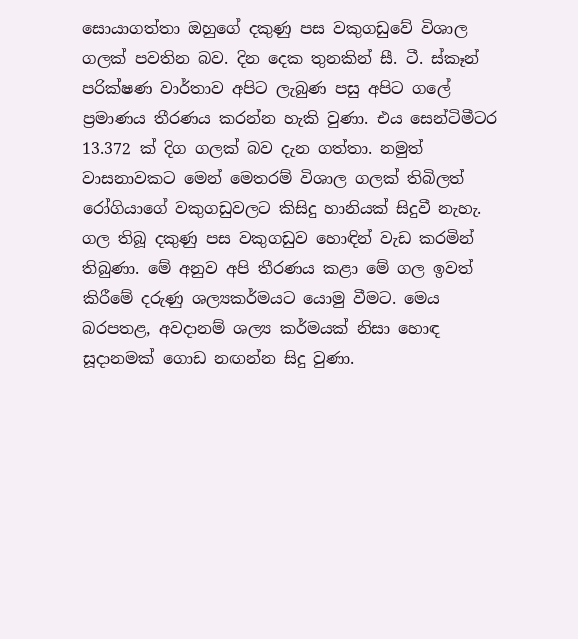සොයාගත්තා ඔහුගේ දකුණු පස වකුගඩුවේ විශාල ගලක් පවතින බව. දින දෙක තුනකින් සී. ටී. ස්කෑන් පරික්ෂණ වාර්තාව අපිට ලැබුණ පසු අපිට ගලේ ප්‍රමාණය තීරණය කරන්න හැකි වුණා. එය සෙන්ටිමීටර 13.372 ක් දිග ගලක් බව දැන ගත්තා. නමුත් වාසනාවකට මෙන් මෙතරම් විශාල ගලක් තිබිලත් රෝගියාගේ වකුගඩුවලට කිසිදු හානියක් සිදුවී නැහැ. ගල තිබූ දකුණු පස වකුගඩුව හොඳින් වැඩ කරමින් තිබුණා. මේ අනුව අපි තීරණය කළා මේ ගල ඉවත් කිරීමේ දරුණු ශල්‍යකර්මයට යොමු වීමට. මෙය බරපතළ, අවදානම් ශල්‍ය කර්මයක් නිසා හොඳ සූදානමක් ගොඩ නඟන්න සිදු වුණා.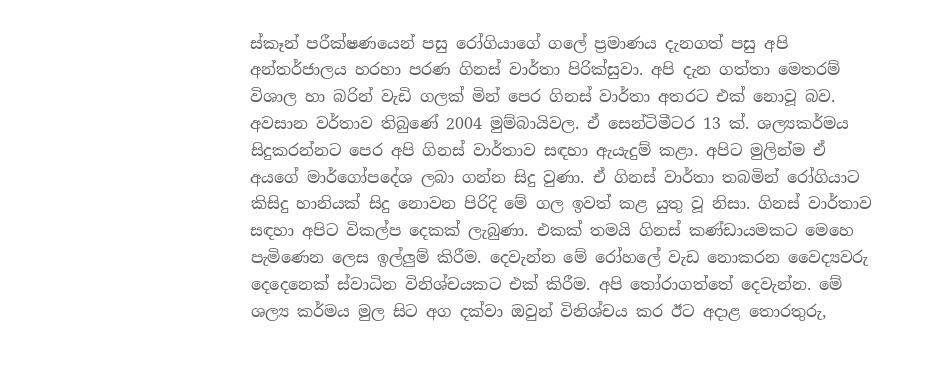ස්කෑන් පරීක්ෂණයෙන් පසු රෝගියාගේ ගලේ ප්‍රමාණය දැනගත් පසු අපි අන්තර්ජාලය හරහා පරණ ගිනස් වාර්තා පිරික්සුවා. අපි දැන ගත්තා මෙතරම් විශාල හා බරින් වැඩි ගලක් මින් පෙර ගිනස් වාර්තා අතරට එක් නොවූ බව. අවසාන වර්තාව තිබුණේ 2004 මුම්බායිවල. ඒ සෙන්ටිමීටර 13 ක්. ශල්‍යකර්මය සිදුකරන්නට පෙර අපි ගිනස් වාර්තාව සඳහා ඇයැදුම් කළා. අපිට මුලින්ම ඒ අයගේ මාර්ගෝපදේශ ලබා ගන්න සිදු වුණා. ඒ ගිනස් වාර්තා තබමින් රෝගියාට කිසිදු හානියක් සිදු නොවන පිරිදි මේ ගල ඉවත් කළ යුතු වූ නිසා. ගිනස් වාර්තාව සඳහා අපිට විකල්ප දෙකක් ලැබුණා. එකක් තමයි ගිනස් කණ්ඩායමකට මෙහෙ පැමිණෙන ලෙස ඉල්ලුම් කිරීම. දෙවැන්න මේ රෝහලේ වැඩ නොකරන වෛද්‍යවරු දෙදෙනෙක් ස්වාධින විනිශ්චයකට එක් කිරීම. අපි තෝරාගත්තේ දෙවැන්න. මේ ශල්‍ය කර්මය මුල සිට අග දක්වා ඔවුන් විනිශ්චය කර ඊට අදාළ තොරතුරු,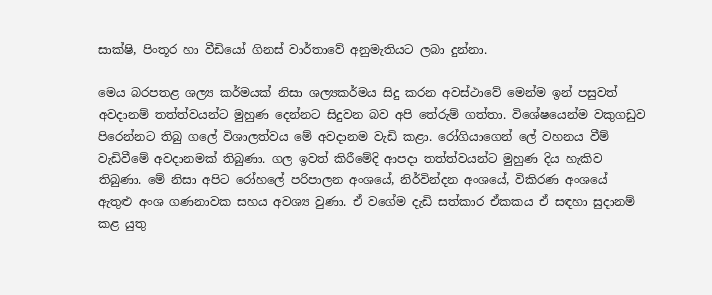සාක්ෂි, පිංතූර හා වීඩියෝ ගිනස් වාර්තාවේ අනුමැතියට ලබා දුන්නා.

මෙය බරපතළ ශල්‍ය කර්මයක් නිසා ශල්‍යකර්මය සිදු කරන අවස්ථාවේ මෙන්ම ඉන් පසුවත් අවදානම් තත්ත්වයන්ට මුහුණ දෙන්නට සිදුවන බව අපි තේරුම් ගත්තා. විශේෂයෙන්ම වකුගඩුව පිරෙන්නට තිබු ගලේ විශාලත්වය මේ අවදානම වැඩි කළා. රෝගියාගෙන් ලේ වහනය වීම් වැඩිවීමේ අවදානමක් තිබුණා. ගල ඉවත් කිරීමේදි ආපදා තත්ත්වයන්ට මුහුණ දිය හැකිව තිබුණා. මේ නිසා අපිට රෝහලේ පරිපාලන අංශයේ, නිර්වින්දන අංශයේ, විකිරණ අංශයේ ඇතුළු අංශ ගණනාවක සහය අවශ්‍ය වුණා. ඒ වගේම දැඩි සත්කාර ඒකකය ඒ සඳහා සුදානම් කළ යුතු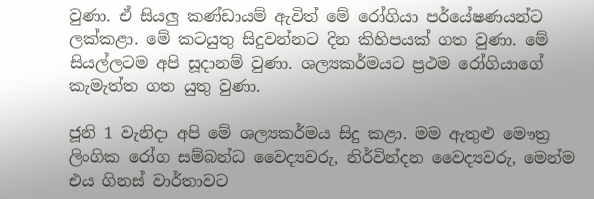වුණා. ඒ සියලු කණ්ඩායම් ඇවිත් මේ රෝගියා පර්යේෂණයන්ට ලක්කළා. මේ කටයුතු සිදුවන්නට දින කිහිපයක් ගත වුණා. මේ සියල්ලටම අපි සූදානම් වුණා. ශල්‍යකර්මයට ප්‍රථම රෝගියාගේ කැමැත්ත ගත යුතු වුණා.

ජූනි 1 වැනිදා අපි මේ ශල්‍යකර්මය සිදු කළා. මම ඇතුළු මෞත්‍ර ලිංගික රෝග සම්බන්ධ වෛද්‍යවරු, නිර්වින්දන වෛද්‍යවරු, මෙන්ම එය ගිනස් වාර්තාවට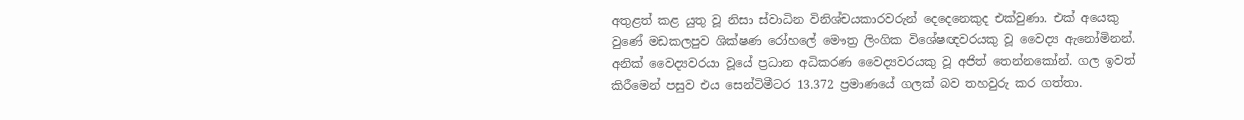අතුළත් කළ යුතු වූ නිසා ස්වාධින විනිශ්චයකාරවරුන් දෙදෙනෙකුද එක්වුණා. එක් අයෙකු වුණේ මඩකලපුව ශික්ෂණ රෝහලේ මෞත්‍ර ලිංගික විශේෂඥවරයකු වූ වෛද්‍ය ඇනෝමිනන්. අනික් වෛද්‍යවරයා වූයේ ප්‍රධාන අධිකරණ වෛද්‍යවරයකු වූ අජිත් තෙන්නකෝන්. ගල ඉවත් කිරීමෙන් පසුව එය සෙන්ටිමීටර 13.372 ප්‍රමාණයේ ගලක් බව තහවුරු කර ගත්තා.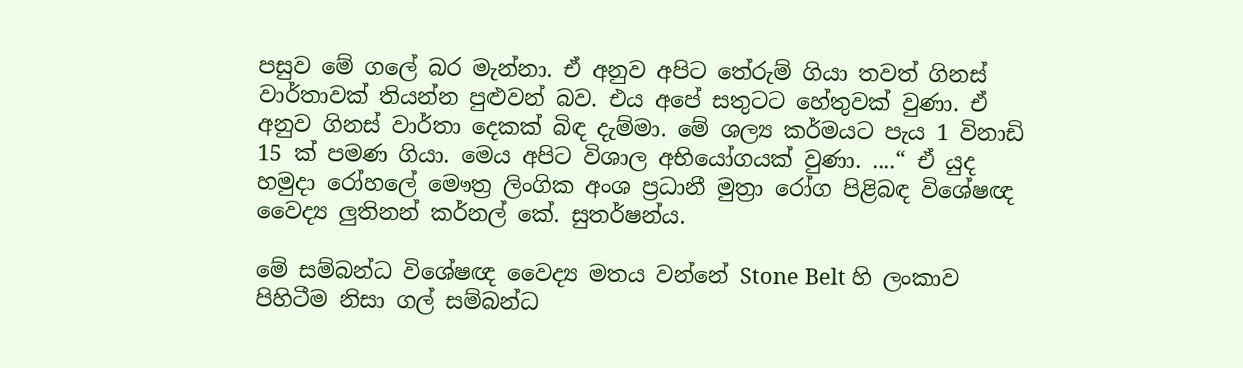පසුව මේ ගලේ බර මැන්නා. ඒ අනුව අපිට තේරුම් ගියා තවත් ගිනස් වාර්තාවක් තියන්න පුළුවන් බව. එය අපේ සතුටට හේතුවක් වුණා. ඒ අනුව ගිනස් වාර්තා දෙකක් බිඳ දැම්මා. මේ ශල්‍ය කර්මයට පැය 1 විනාඩි 15 ක් පමණ ගියා. මෙය අපිට විශාල අභියෝගයක් වුණා. ....“ ඒ යුද හමුදා රෝහලේ මෞත්‍ර ලිංගික අංශ ප්‍රධානී මුත්‍රා රෝග පිළිබඳ විශේෂඥ වෛද්‍ය ලුතිනන් කර්නල් කේ. සුතර්ෂන්ය.

මේ සම්බන්ධ විශේෂඥ වෛද්‍ය මතය වන්නේ Stone Belt හි ලංකාව පිහිටීම නිසා ගල් සම්බන්ධ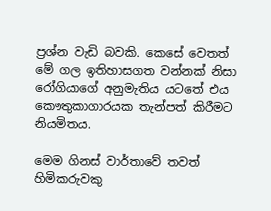ප්‍රශ්න වැඩි බවකි. කෙසේ වෙතත් මේ ගල ඉතිහාසගත වන්නක් නිසා රෝගියාගේ අනුමැතිය යටතේ එය කෞතුකාගාරයක තැන්පත් කිරීමට නියමිතය.

මෙම ගිනස් වාර්තාවේ තවත් හිමිකරුවකු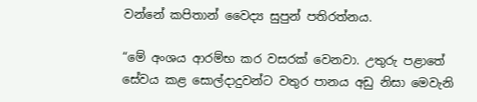වන්නේ කපිතාන් වෛද්‍ය සුපුන් පතිරත්නය.

“මේ අංශය ආරම්භ කර වසරක් වෙනවා. උතුරු පළාතේ සේවය කළ සොල්දාදුවන්ට වතුර පානය අඩු නිසා මෙවැනි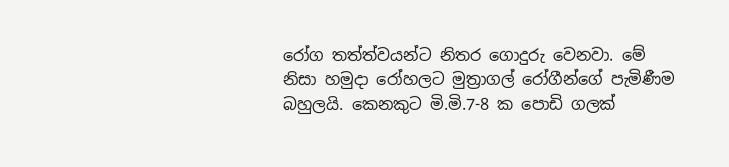රෝග තත්ත්වයන්ට නිතර ගොදුරු වෙනවා. මේ නිසා හමුදා රෝහලට මුත්‍රාගල් රෝගීන්ගේ පැමිණීම බහුලයි. කෙනකුට මි.මි.7-8 ක පොඩි ගලක්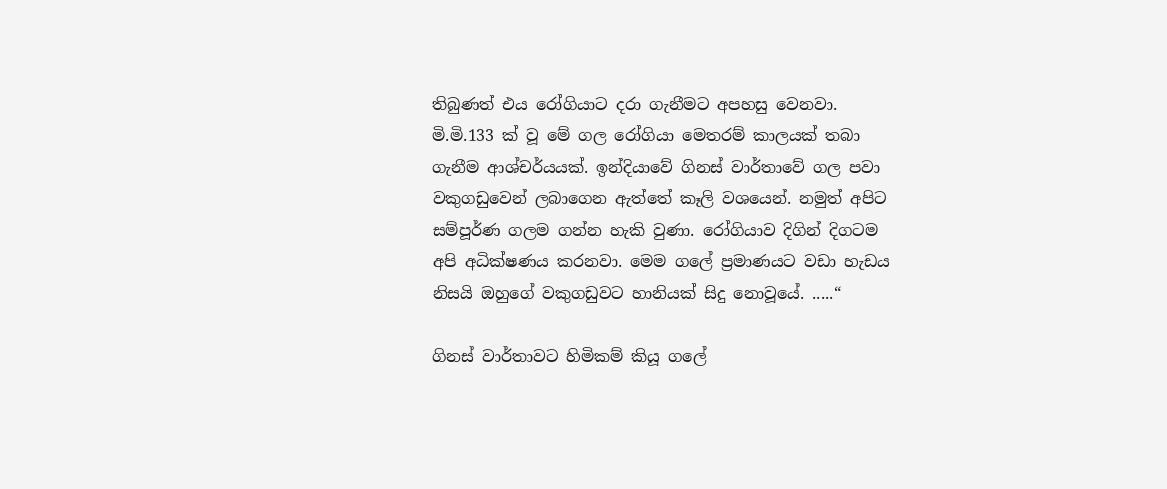තිබුණත් එය රෝගියාට දරා ගැනීමට අපහසු වෙනවා. මි.මි.133 ක් වූ මේ ගල රෝගියා මෙතරම් කාලයක් තබා ගැනීම ආශ්චර්යයක්. ඉන්දියාවේ ගිනස් වාර්තාවේ ගල පවා වකුගඩුවෙන් ලබාගෙන ඇත්තේ කෑලි වශයෙන්. නමුත් අපිට සම්පූර්ණ ගලම ගන්න හැකි වුණා. රෝගියාව දිගින් දිගටම අපි අධික්ෂණය කරනවා. මෙම ගලේ ප්‍රමාණයට වඩා හැඩය නිසයි ඔහුගේ වකුගඩුවට හානියක් සිදු නොවූයේ. .....“

ගිනස් වාර්තාවට හිමිකම් කියූ ගලේ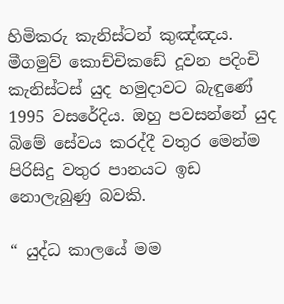හිමිකරු කැනිස්ටන් කුඤ්ඤය. මීගමුව් කොච්චිකඩේ දූවන පදිංචි කැනිස්ටස් යුද හමුදාවට බැඳුණේ 1995 වසරේදිය. ඔහු පවසන්නේ යුද බිමේ සේවය කරද්දී වතුර මෙන්ම පිරිසිදු වතුර පානයට ඉඩ නොලැබුණු බවකි.

“ යුද්ධ කාලයේ මම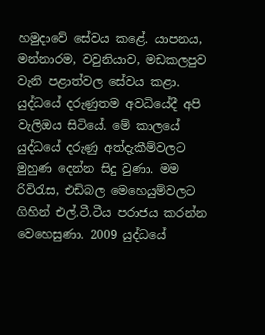හමුදාවේ සේවය කළේ. යාපනය, මන්නාරම, වවුනියාව, මඩකලපුව වැනි පළාත්වල සේවය කළා. යුද්ධයේ දරුණුතම අවධියේදී අපි වැලිඔය සිටියේ. මේ කාලයේ යුද්ධයේ දරුණු අත්දැකීම්වලට මුහුණ දෙන්න සිදු වුණා. මම රිවිරැස, එඩිබල මෙහෙයුම්වලට ගිහින් එල්.ටී.ටීය පරාජය කරන්න වෙහෙසුණා. 2009 යුද්ධයේ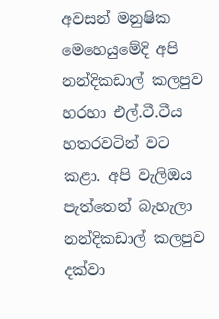අවසන් මනුෂික මෙහෙයුමේදි අපි නන්දිකඩාල් කලපුව හරහා එල්.ටී.ටීය හතරවටින් වට කළා. අපි වැලිඔය පැත්තෙන් බැහැලා නන්දිකඩාල් කලපුව දක්වා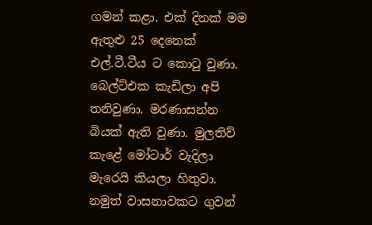ගමන් කළා. එක් දිනක් මම ඇතුළු 25 දෙනෙක් එල්.ටී.ටීය ට කොටු වුණා. බෙල්ට්එක කැඩිලා අපි තනිවුණා. මරණාසන්න බියක් ඇති වුණා. මුලතිව් කැළේ මෝටාර් වැදිලා මැරෙයි කියලා හිතුවා. නමුත් වාසනාවකට ගුවන්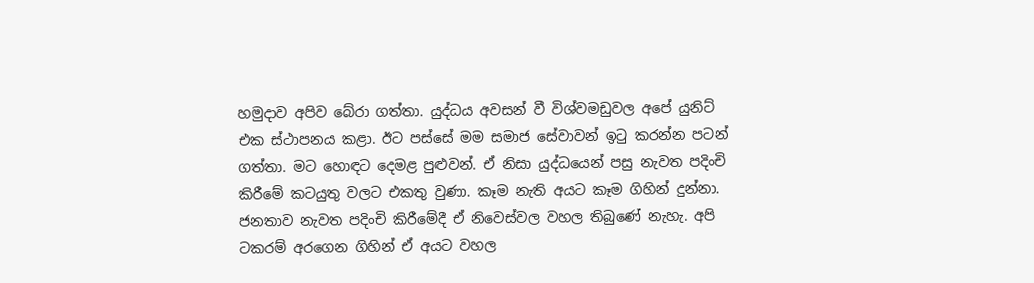හමුදාව අපිව බේරා ගත්තා. යුද්ධය අවසන් වී විශ්වමඩුවල අපේ යුනිට් එක ස්ථාපනය කළා. ඊට පස්සේ මම සමාජ සේවාවන් ඉටු කරන්න පටන් ගත්තා. මට හොඳට දෙමළ පුළුවන්. ඒ නිසා යුද්ධයෙන් පසු නැවත පදිංචි කිරීමේ කටයුතු වලට එකතු වුණා. කෑම නැති අයට කෑම ගිහින් දුන්නා. ජනතාව නැවත පදිංචි කිරීමේදී ඒ නිවෙස්වල වහල තිබුණේ නැහැ. අපි ටකරම් අරගෙන ගිහින් ඒ අයට වහල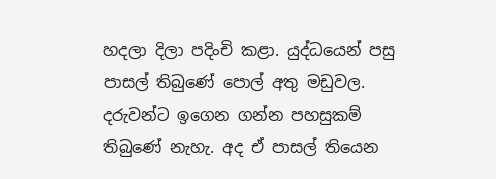හදලා දිලා පදිංචි කළා. යුද්ධයෙන් පසු පාසල් තිබුණේ පොල් අතු මඩුවල. දරුවන්ට ඉගෙන ගන්න පහසුකම් තිබුණේ නැහැ. අද ඒ පාසල් තියෙන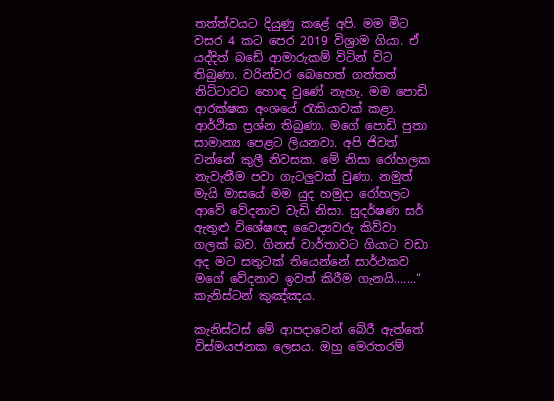තත්ත්වයට දියුණු කළේ අපි. මම මීට වසර 4 කට පෙර 2019 විශ්‍රාම ගියා. ඒ යද්දිත් බඩේ ආමාරුකම් විටින් විට තිබුණා. වරින්වර බෙහෙත් ගත්තත් නිට්ටාවට හොඳ වුණේ නැහැ. මම පොඩි ආරක්ෂක අංශයේ රැකියාවක් කළා. ආර්ථික ප්‍රශ්න තිබුණා. මගේ පොඩි පුතා සාමාන්‍ය පෙළට ලියනවා. අපි ජිවත් වන්නේ කුලී නිවසක. මේ නිසා රෝහලක නැවැතීම පවා ගැටලුවක් වුණා. නමුත් මැයි මාසයේ මම යුද හමුදා රෝහලට ආවේ වේදනාව වැඩි නිසා. සුදර්ෂණ සර් ඇතුළු විශේෂඥ වෛද්‍යවරු කිව්වා ගලක් බව. ගිනස් වාර්තාවට ගියාට වඩා අද මට සතුටක් තියෙන්නේ සාර්ථකව මගේ වේදනාව ඉවත් කිරීම ගැනයි.......“ කැනිස්ටන් කුඤ්ඤය.

කැනිස්ටස් මේ ආපදාවෙන් බේරී ඇත්තේ විස්මයජනක ලෙසය. ඔහු මෙරතරම්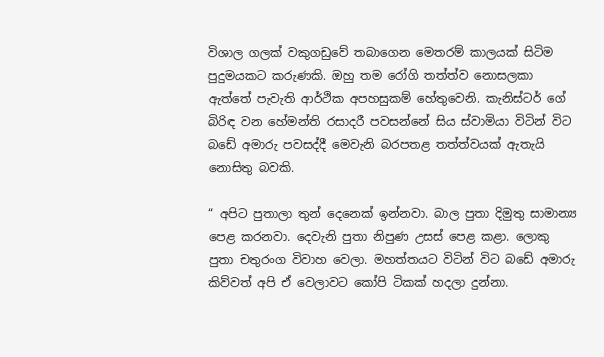විශාල ගලක් වකුගඩුවේ තබාගෙන මෙතරම් කාලයක් සිටිම පුදුමයකට කරුණකි. ඔහු තම රෝගි තත්ත්ව නොසලකා ඇත්තේ පැවැති ආර්ථික අපහසුකම් හේතුවෙනි. කැනිස්ටර් ගේ බිරිඳ වන හේමන්ති රසාදරී පවසන්නේ සිය ස්වාමියා විටින් විට බඩේ අමාරු පවසද්දී මෙවැනි බරපතළ තත්ත්වයක් ඇතැයි නොසිතු බවකි.

“ අපිට පුතාලා තුන් දෙනෙක් ඉන්නවා. බාල පුතා දිමුතු සාමාන්‍ය පෙළ කරනවා. දෙවැනි පුතා නිපුණ උසස් පෙළ කළා. ලොකු පුතා චතුරංග විවාහ වෙලා. මහත්තයට විටින් විට බඩේ අමාරු කිව්වත් අපි ඒ වෙලාවට කෝපි ටිකක් හදලා දුන්නා.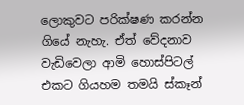ලොකුවට පරික්ෂණ කරන්න ගියේ නැහැ. ඒත් වේදනාව වැඩිවෙලා ආමි හොස්පිටල් එකට ගියහම තමයි ස්කෑන්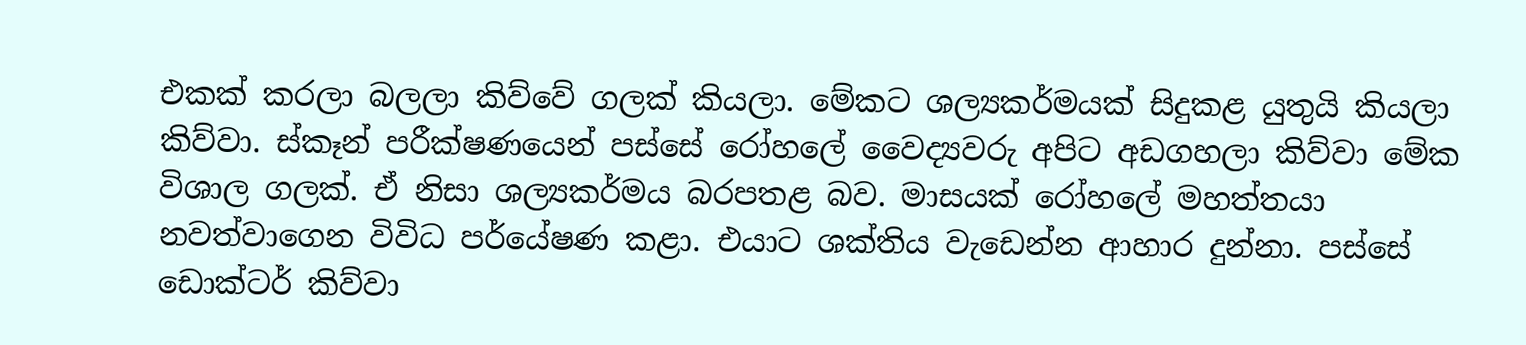එකක් කරලා බලලා කිව්වේ ගලක් කියලා. මේකට ශල්‍යකර්මයක් සිදුකළ යුතුයි කියලා කිව්වා. ස්කෑන් පරීක්ෂණයෙන් පස්සේ රෝහලේ වෛද්‍යවරු අපිට අඩගහලා කිව්වා මේක විශාල ගලක්. ඒ නිසා ශල්‍යකර්මය බරපතළ බව. මාසයක් රෝහලේ මහත්තයා නවත්වාගෙන විවිධ පර්යේෂණ කළා. එයාට ශක්තිය වැඩෙන්න ආහාර දුන්නා. පස්සේ ඩොක්ටර් කිව්වා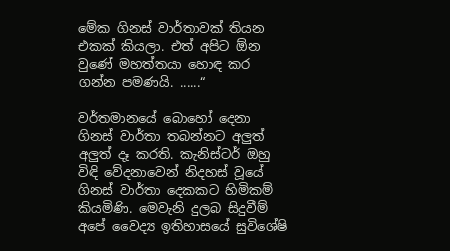මේක ගිනස් වාර්තාවක් තියන එකක් කියලා. එත් අපිට ඕන වුණේ මහත්තයා හොඳ කර ගන්න පමණයි. ......“

වර්තමානයේ බොහෝ දෙනා ගිනස් වාර්තා තබන්නට අලුත් අලුත් දෑ කරති. කැනිස්ටර් ඔහු විඳි වේදනාවෙන් නිදහස් වූයේ ගිනස් වාර්තා දෙකකට හිමිකම් කියමිණි. මෙවැනි දුලබ සිදුවීම් අපේ වෛද්‍ය ඉතිහාසයේ සුවිශේෂි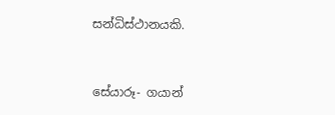සන්ධිස්ථානයකි.



සේයාරූ- ගයාන්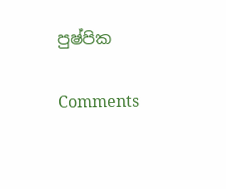පුෂ්පික

Comments